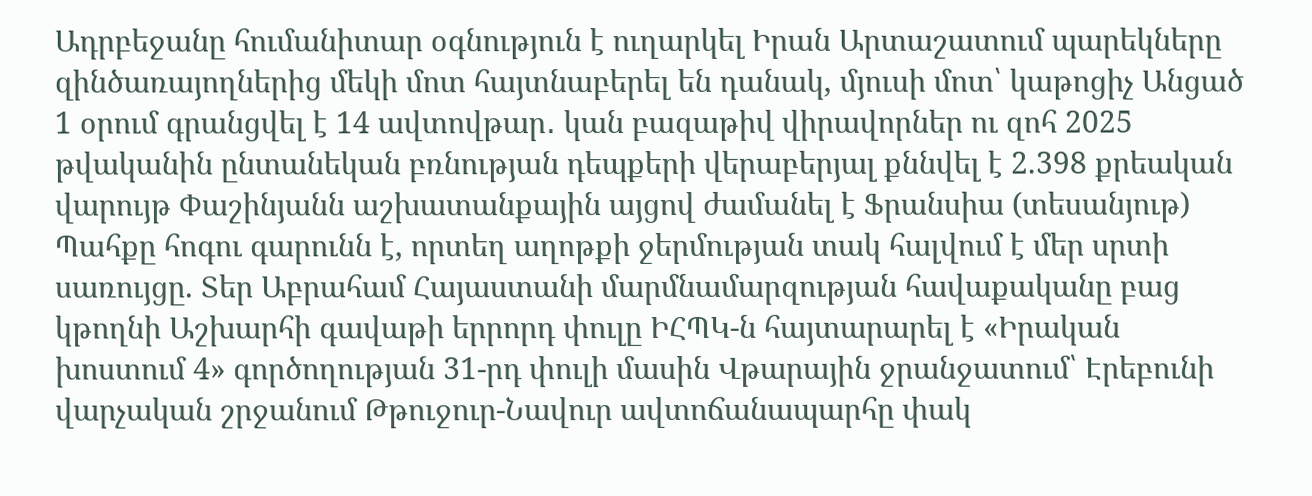Ադրբեջանը հումանիտար օգնություն է ուղարկել Իրան Արտաշատում պարեկները զինծառայողներից մեկի մոտ հայտնաբերել են դանակ, մյուսի մոտ՝ կաթոցիչ Անցած 1 օրում գրանցվել է 14 ավտովթար․ կան բազաթիվ վիրավորներ ու զոհ 2025 թվականին ընտանեկան բռնության դեպքերի վերաբերյալ քննվել է 2.398 քրեական վարույթ Փաշինյանն աշխատանքային այցով ժամանել է Ֆրանսիա (տեսանյութ) Պահքը հոգու գարունն է, որտեղ աղոթքի ջերմության տակ հալվում է մեր սրտի սառույցը. Տեր Աբրահամ Հայաստանի մարմնամարզության հավաքականը բաց կթողնի Աշխարհի գավաթի երրորդ փուլը ԻՀՊԿ-ն հայտարարել է «Իրական խոստում 4» գործողության 31-րդ փուլի մասին Վթարային ջրանջատում՝ Էրեբունի վարչական շրջանում Թթուջուր-Նավուր ավտոճանապարհը փակ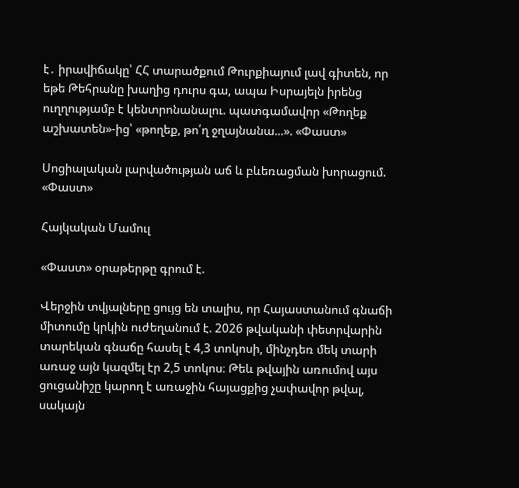է․ իրավիճակը՝ ՀՀ տարածքում Թուրքիայում լավ գիտեն, որ եթե Թեհրանը խաղից դուրս գա, ապա Իսրայելն իրենց ուղղությամբ է կենտրոնանալու. պատգամավոր «Թողեք աշխատեն»-ից՝ «թողեք, թո՛ղ ջղայնանա...». «Փաստ»

Սոցիալական լարվածության աճ և բևեռացման խորացում. «Փաստ»

Հայկական Մամուլ

«Փաստ» օրաթերթը գրում է.

Վերջին տվյալները ցույց են տալիս, որ Հայաստանում գնաճի միտումը կրկին ուժեղանում է. 2026 թվականի փետրվարին տարեկան գնաճը հասել է 4,3 տոկոսի, մինչդեռ մեկ տարի առաջ այն կազմել էր 2,5 տոկոս։ Թեև թվային առումով այս ցուցանիշը կարող է առաջին հայացքից չափավոր թվալ, սակայն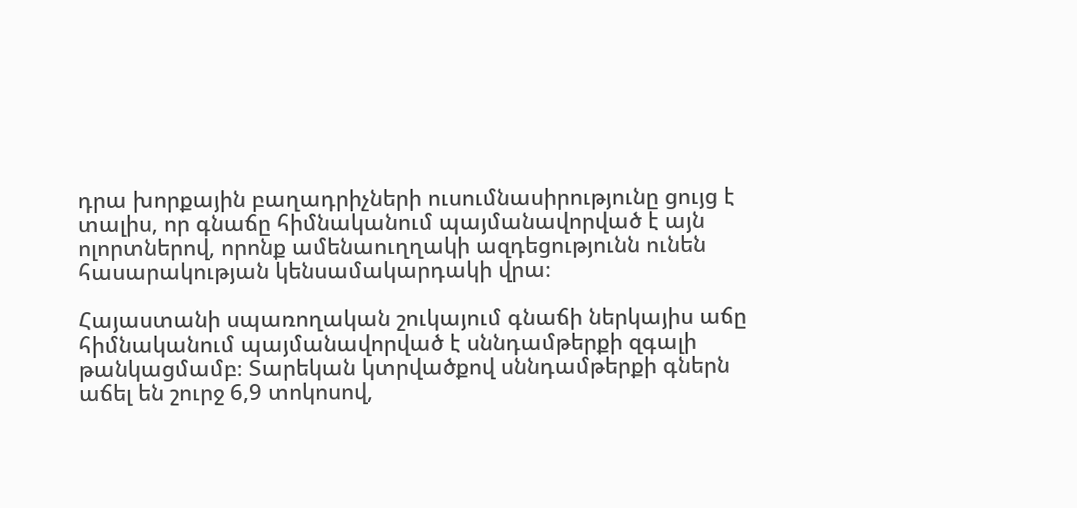դրա խորքային բաղադրիչների ուսումնասիրությունը ցույց է տալիս, որ գնաճը հիմնականում պայմանավորված է այն ոլորտներով, որոնք ամենաուղղակի ազդեցությունն ունեն հասարակության կենսամակարդակի վրա։

Հայաստանի սպառողական շուկայում գնաճի ներկայիս աճը հիմնականում պայմանավորված է սննդամթերքի զգալի թանկացմամբ։ Տարեկան կտրվածքով սննդամթերքի գներն աճել են շուրջ 6,9 տոկոսով,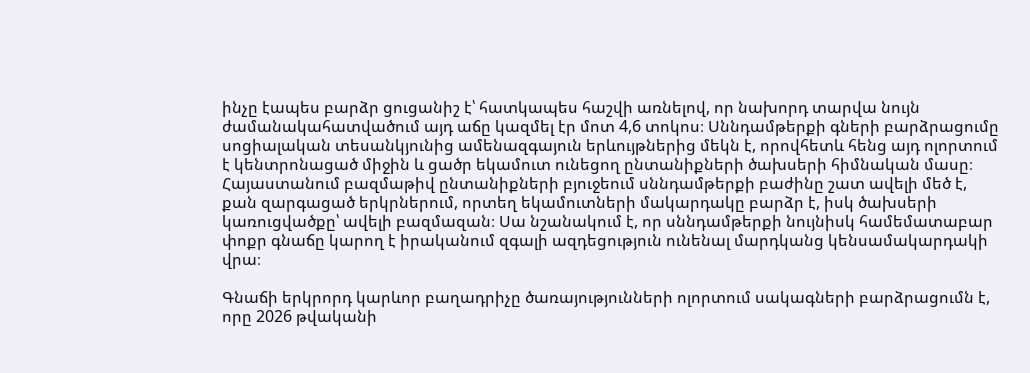ինչը էապես բարձր ցուցանիշ է՝ հատկապես հաշվի առնելով, որ նախորդ տարվա նույն ժամանակահատվածում այդ աճը կազմել էր մոտ 4,6 տոկոս։ Սննդամթերքի գների բարձրացումը սոցիալական տեսանկյունից ամենազգայուն երևույթներից մեկն է, որովհետև հենց այդ ոլորտում է կենտրոնացած միջին և ցածր եկամուտ ունեցող ընտանիքների ծախսերի հիմնական մասը։ Հայաստանում բազմաթիվ ընտանիքների բյուջեում սննդամթերքի բաժինը շատ ավելի մեծ է, քան զարգացած երկրներում, որտեղ եկամուտների մակարդակը բարձր է, իսկ ծախսերի կառուցվածքը՝ ավելի բազմազան։ Սա նշանակում է, որ սննդամթերքի նույնիսկ համեմատաբար փոքր գնաճը կարող է իրականում զգալի ազդեցություն ունենալ մարդկանց կենսամակարդակի վրա։

Գնաճի երկրորդ կարևոր բաղադրիչը ծառայությունների ոլորտում սակագների բարձրացումն է, որը 2026 թվականի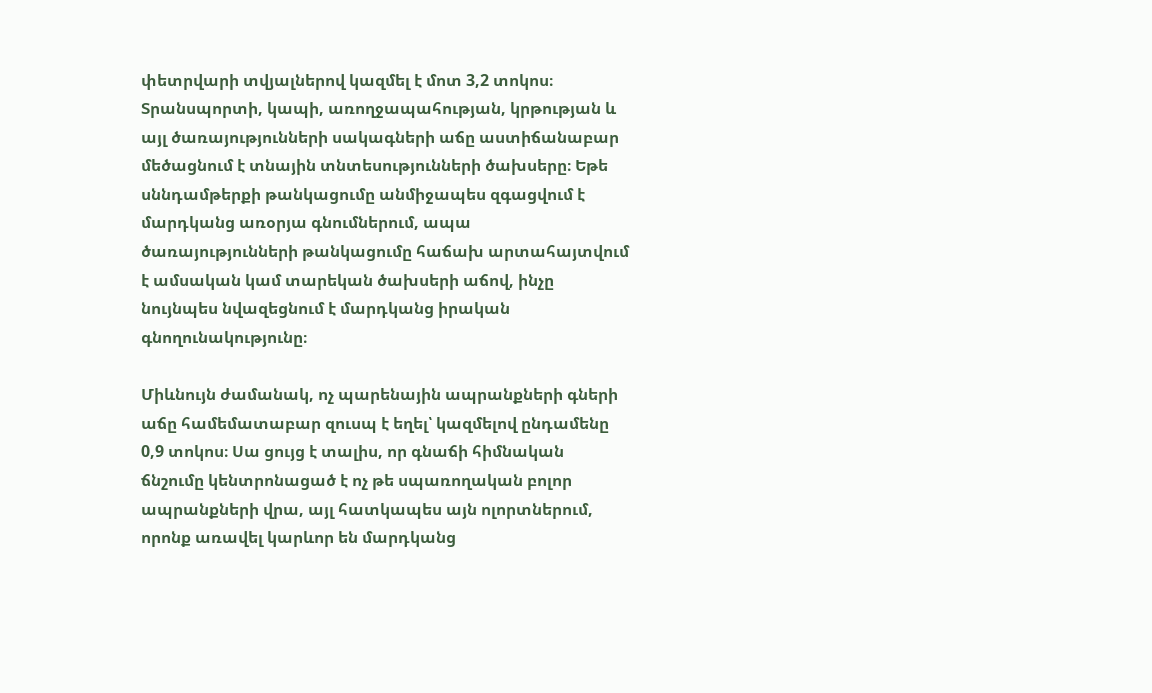փետրվարի տվյալներով կազմել է մոտ 3,2 տոկոս։ Տրանսպորտի, կապի, առողջապահության, կրթության և այլ ծառայությունների սակագների աճը աստիճանաբար մեծացնում է տնային տնտեսությունների ծախսերը։ Եթե սննդամթերքի թանկացումը անմիջապես զգացվում է մարդկանց առօրյա գնումներում, ապա ծառայությունների թանկացումը հաճախ արտահայտվում է ամսական կամ տարեկան ծախսերի աճով, ինչը նույնպես նվազեցնում է մարդկանց իրական գնողունակությունը։

Միևնույն ժամանակ, ոչ պարենային ապրանքների գների աճը համեմատաբար զուսպ է եղել՝ կազմելով ընդամենը 0,9 տոկոս։ Սա ցույց է տալիս, որ գնաճի հիմնական ճնշումը կենտրոնացած է ոչ թե սպառողական բոլոր ապրանքների վրա, այլ հատկապես այն ոլորտներում, որոնք առավել կարևոր են մարդկանց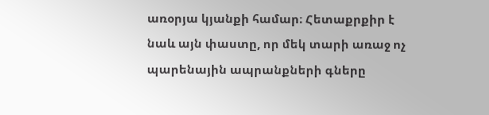առօրյա կյանքի համար։ Հետաքրքիր է նաև այն փաստը, որ մեկ տարի առաջ ոչ պարենային ապրանքների գները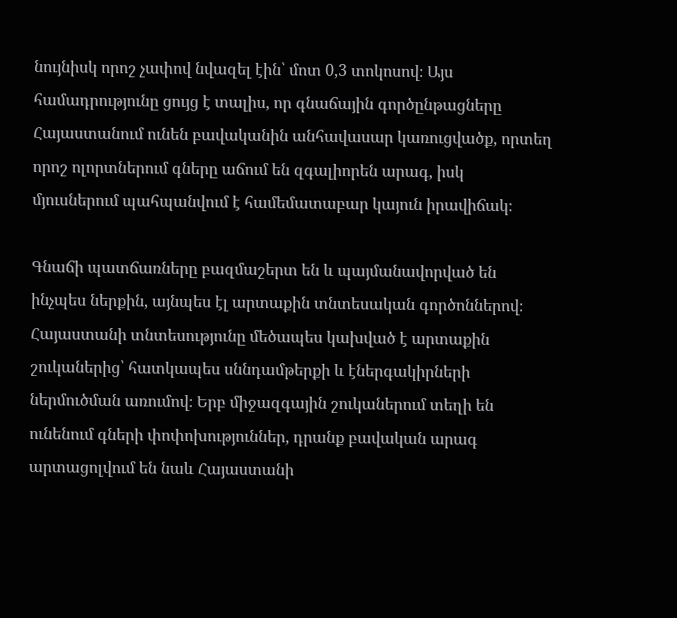նույնիսկ որոշ չափով նվազել էին՝ մոտ 0,3 տոկոսով։ Այս համադրությունը ցույց է տալիս, որ գնաճային գործընթացները Հայաստանում ունեն բավականին անհավասար կառուցվածք, որտեղ որոշ ոլորտներում գները աճում են զգալիորեն արագ, իսկ մյուսներում պահպանվում է համեմատաբար կայուն իրավիճակ։

Գնաճի պատճառները բազմաշերտ են և պայմանավորված են ինչպես ներքին, այնպես էլ արտաքին տնտեսական գործոններով։ Հայաստանի տնտեսությունը մեծապես կախված է արտաքին շուկաներից՝ հատկապես սննդամթերքի և էներգակիրների ներմուծման առումով։ Երբ միջազգային շուկաներում տեղի են ունենում գների փոփոխություններ, դրանք բավական արագ արտացոլվում են նաև Հայաստանի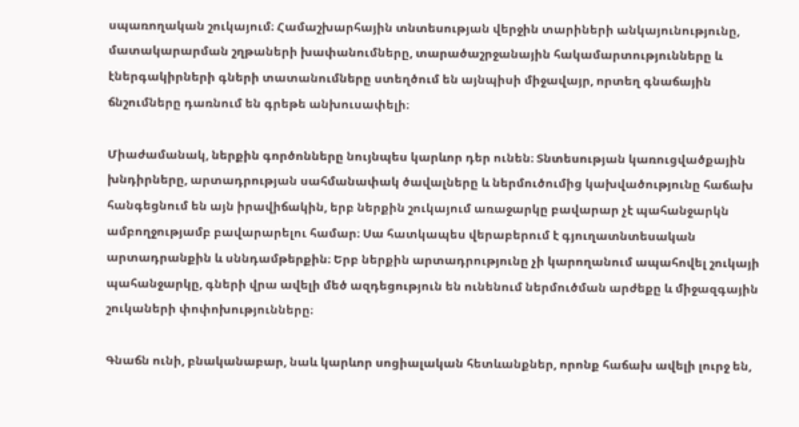սպառողական շուկայում։ Համաշխարհային տնտեսության վերջին տարիների անկայունությունը, մատակարարման շղթաների խափանումները, տարածաշրջանային հակամարտությունները և էներգակիրների գների տատանումները ստեղծում են այնպիսի միջավայր, որտեղ գնաճային ճնշումները դառնում են գրեթե անխուսափելի։

Միաժամանակ, ներքին գործոնները նույնպես կարևոր դեր ունեն։ Տնտեսության կառուցվածքային խնդիրները, արտադրության սահմանափակ ծավալները և ներմուծումից կախվածությունը հաճախ հանգեցնում են այն իրավիճակին, երբ ներքին շուկայում առաջարկը բավարար չէ պահանջարկն ամբողջությամբ բավարարելու համար։ Սա հատկապես վերաբերում է գյուղատնտեսական արտադրանքին և սննդամթերքին։ Երբ ներքին արտադրությունը չի կարողանում ապահովել շուկայի պահանջարկը, գների վրա ավելի մեծ ազդեցություն են ունենում ներմուծման արժեքը և միջազգային շուկաների փոփոխությունները։

Գնաճն ունի, բնականաբար, նաև կարևոր սոցիալական հետևանքներ, որոնք հաճախ ավելի լուրջ են,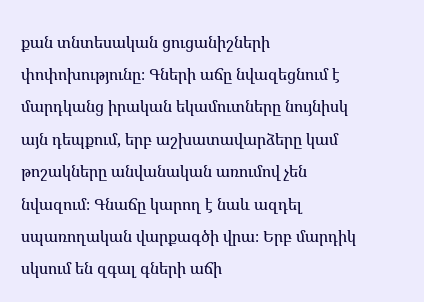քան տնտեսական ցուցանիշների փոփոխությունը։ Գների աճը նվազեցնում է մարդկանց իրական եկամուտները նույնիսկ այն դեպքում, երբ աշխատավարձերը կամ թոշակները անվանական առումով չեն նվազում։ Գնաճը կարող է նաև ազդել սպառողական վարքագծի վրա։ Երբ մարդիկ սկսում են զգալ գների աճի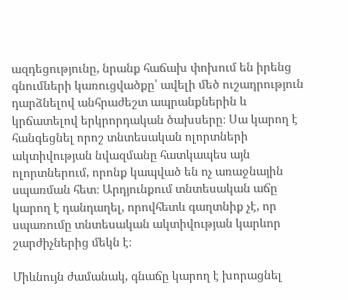ազդեցությունը, նրանք հաճախ փոխում են իրենց գնումների կառուցվածքը՝ ավելի մեծ ուշադրություն դարձնելով անհրաժեշտ ապրանքներին և կրճատելով երկրորդական ծախսերը։ Սա կարող է հանգեցնել որոշ տնտեսական ոլորտների ակտիվության նվազմանը հատկապես այն ոլորտներում, որոնք կապված են ոչ առաջնային սպառման հետ։ Արդյունքում տնտեսական աճը կարող է դանդաղել, որովհետև գաղտնիք չէ, որ սպառումը տնտեսական ակտիվության կարևոր շարժիչներից մեկն է։

Միևնույն ժամանակ, գնաճը կարող է խորացնել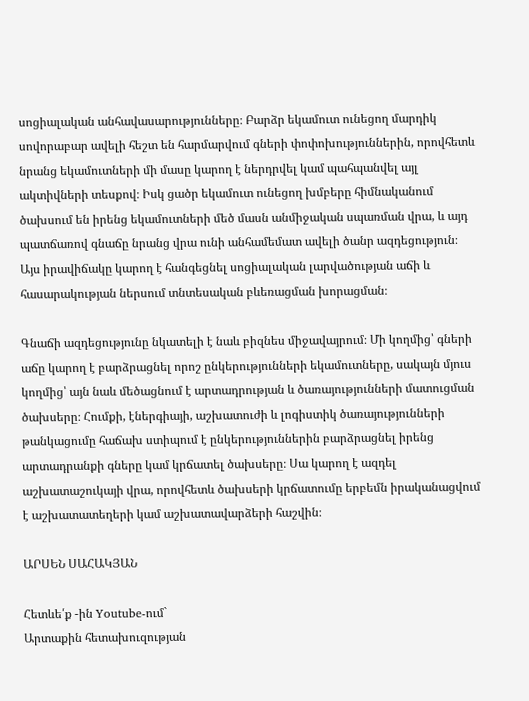սոցիալական անհավասարությունները։ Բարձր եկամուտ ունեցող մարդիկ սովորաբար ավելի հեշտ են հարմարվում գների փոփոխություններին, որովհետև նրանց եկամուտների մի մասը կարող է ներդրվել կամ պահպանվել այլ ակտիվների տեսքով։ Իսկ ցածր եկամուտ ունեցող խմբերը հիմնականում ծախսում են իրենց եկամուտների մեծ մասն անմիջական սպառման վրա, և այդ պատճառով գնաճը նրանց վրա ունի անհամեմատ ավելի ծանր ազդեցություն։ Այս իրավիճակը կարող է հանգեցնել սոցիալական լարվածության աճի և հասարակության ներսում տնտեսական բևեռացման խորացման։

Գնաճի ազդեցությունը նկատելի է նաև բիզնես միջավայրում։ Մի կողմից՝ գների աճը կարող է բարձրացնել որոշ ընկերությունների եկամուտները, սակայն մյուս կողմից՝ այն նաև մեծացնում է արտադրության և ծառայությունների մատուցման ծախսերը։ Հումքի, էներգիայի, աշխատուժի և լոգիստիկ ծառայությունների թանկացումը հաճախ ստիպում է ընկերություններին բարձրացնել իրենց արտադրանքի գները կամ կրճատել ծախսերը։ Սա կարող է ազդել աշխատաշուկայի վրա, որովհետև ծախսերի կրճատումը երբեմն իրականացվում է աշխատատեղերի կամ աշխատավարձերի հաշվին։

ԱՐՍԵՆ ՍԱՀԱԿՅԱՆ

Հետևե՛ք -ին Youtube-ում`
Արտաքին հետախուզության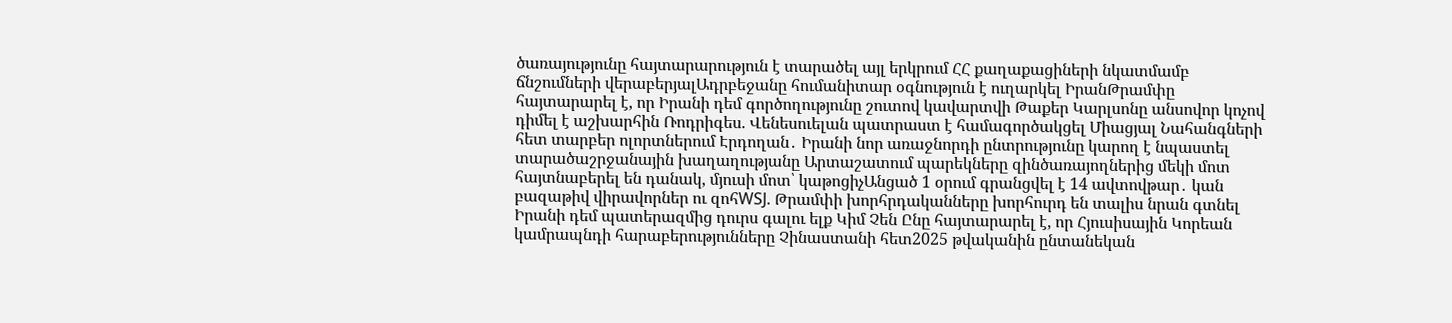ծառայությունը հայտարարություն է տարածել այլ երկրում ՀՀ քաղաքացիների նկատմամբ ճնշումների վերաբերյալԱդրբեջանը հումանիտար օգնություն է ուղարկել ԻրանԹրամփը հայտարարել է, որ Իրանի դեմ գործողությունը շուտով կավարտվի Թաքեր Կարլսոնը անսովոր կոչով դիմել է աշխարհին Ռոդրիգես. Վենեսուելան պատրաստ է համագործակցել Միացյալ Նահանգների հետ տարբեր ոլորտներում Էրդողան․ Իրանի նոր առաջնորդի ընտրությունը կարող է նպաստել տարածաշրջանային խաղաղությանը Արտաշատում պարեկները զինծառայողներից մեկի մոտ հայտնաբերել են դանակ, մյուսի մոտ՝ կաթոցիչԱնցած 1 օրում գրանցվել է 14 ավտովթար․ կան բազաթիվ վիրավորներ ու զոհWSJ. Թրամփի խորհրդականները խորհուրդ են տալիս նրան գտնել Իրանի դեմ պատերազմից դուրս գալու ելք Կիմ Չեն Ընը հայտարարել է, որ Հյուսիսային Կորեան կամրապնդի հարաբերությունները Չինաստանի հետ2025 թվականին ընտանեկան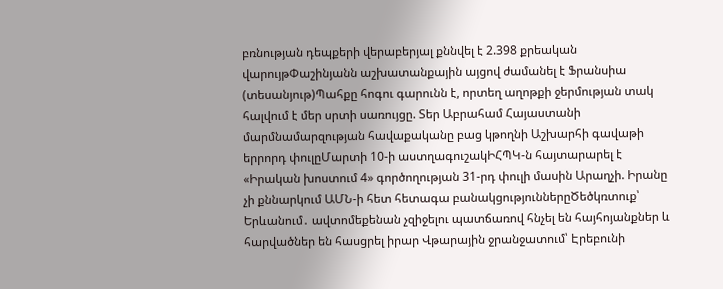բռնության դեպքերի վերաբերյալ քննվել է 2.398 քրեական վարույթՓաշինյանն աշխատանքային այցով ժամանել է Ֆրանսիա (տեսանյութ)Պահքը հոգու գարունն է, որտեղ աղոթքի ջերմության տակ հալվում է մեր սրտի սառույցը. Տեր Աբրահամ Հայաստանի մարմնամարզության հավաքականը բաց կթողնի Աշխարհի գավաթի երրորդ փուլըՄարտի 10-ի աստղագուշակԻՀՊԿ-ն հայտարարել է «Իրական խոստում 4» գործողության 31-րդ փուլի մասին Արաղչի. Իրանը չի քննարկում ԱՄՆ-ի հետ հետագա բանակցություններըԾեծկռտուք՝ Երևանում․ ավտոմեքենան չզիջելու պատճառով հնչել են հայհոյանքներ և հարվածներ են հասցրել իրար Վթարային ջրանջատում՝ Էրեբունի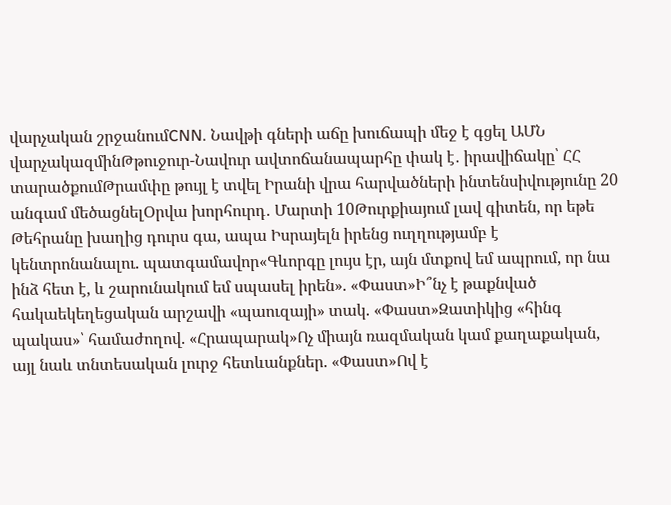վարչական շրջանումCNN. Նավթի գների աճը խուճապի մեջ է գցել ԱՄՆ վարչակազմինԹթուջուր-Նավուր ավտոճանապարհը փակ է․ իրավիճակը՝ ՀՀ տարածքումԹրամփը թույլ է տվել Իրանի վրա հարվածների ինտենսիվությունը 20 անգամ մեծացնելՕրվա խորհուրդ․ Մարտի 10Թուրքիայում լավ գիտեն, որ եթե Թեհրանը խաղից դուրս գա, ապա Իսրայելն իրենց ուղղությամբ է կենտրոնանալու. պատգամավոր«Գևորգը լույս էր, այն մտքով եմ ապրում, որ նա ինձ հետ է, և շարունակում եմ սպասել իրեն». «Փաստ»Ի՞նչ է թաքնված հակաեկեղեցական արշավի «պաուզայի» տակ. «Փաստ»Զատիկից «հինգ պակաս»՝ համաժողով. «Հրապարակ»Ոչ միայն ռազմական կամ քաղաքական, այլ նաև տնտեսական լուրջ հետևանքներ. «Փաստ»Ով է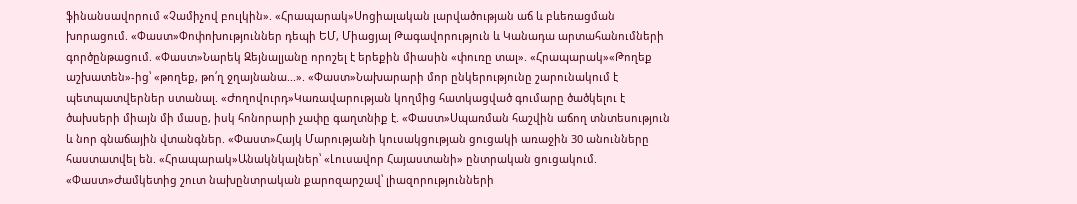ֆինանսավորում «Չամիչով բուլկին». «Հրապարակ»Սոցիալական լարվածության աճ և բևեռացման խորացում. «Փաստ»Փոփոխություններ դեպի ԵՄ, Միացյալ Թագավորություն և Կանադա արտահանումների գործընթացում. «Փաստ»Նարեկ Զեյնալյանը որոշել է երեքին միասին «փուռը տալ». «Հրապարակ»«Թողեք աշխատեն»-ից՝ «թողեք, թո՛ղ ջղայնանա...». «Փաստ»Նախարարի մոր ընկերությունը շարունակում է պետպատվերներ ստանալ. «Ժողովուրդ»Կառավարության կողմից հատկացված գումարը ծածկելու է ծախսերի միայն մի մասը, իսկ հոնորարի չափը գաղտնիք է. «Փաստ»Սպառման հաշվին աճող տնտեսություն և նոր գնաճային վտանգներ. «Փաստ»Հայկ Մարությանի կուսակցության ցուցակի առաջին 30 անունները հաստատվել են. «Հրապարակ»Անակնկալներ՝ «Լուսավոր Հայաստանի» ընտրական ցուցակում. «Փաստ»Ժամկետից շուտ նախընտրական քարոզարշավ՝ լիազորությունների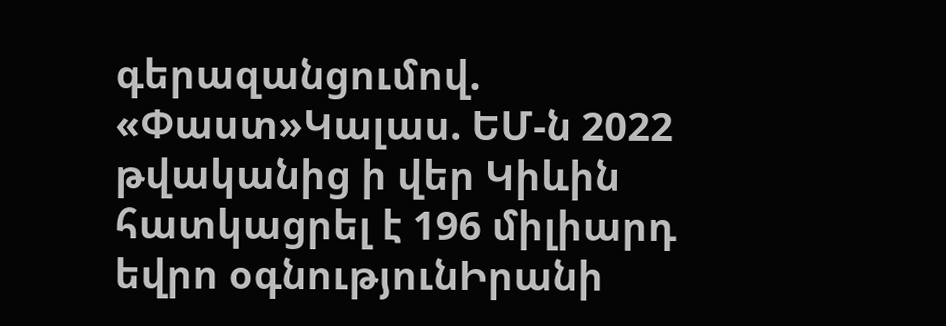գերազանցումով. «Փաստ»Կալաս. ԵՄ-ն 2022 թվականից ի վեր Կիևին հատկացրել է 196 միլիարդ եվրո օգնությունԻրանի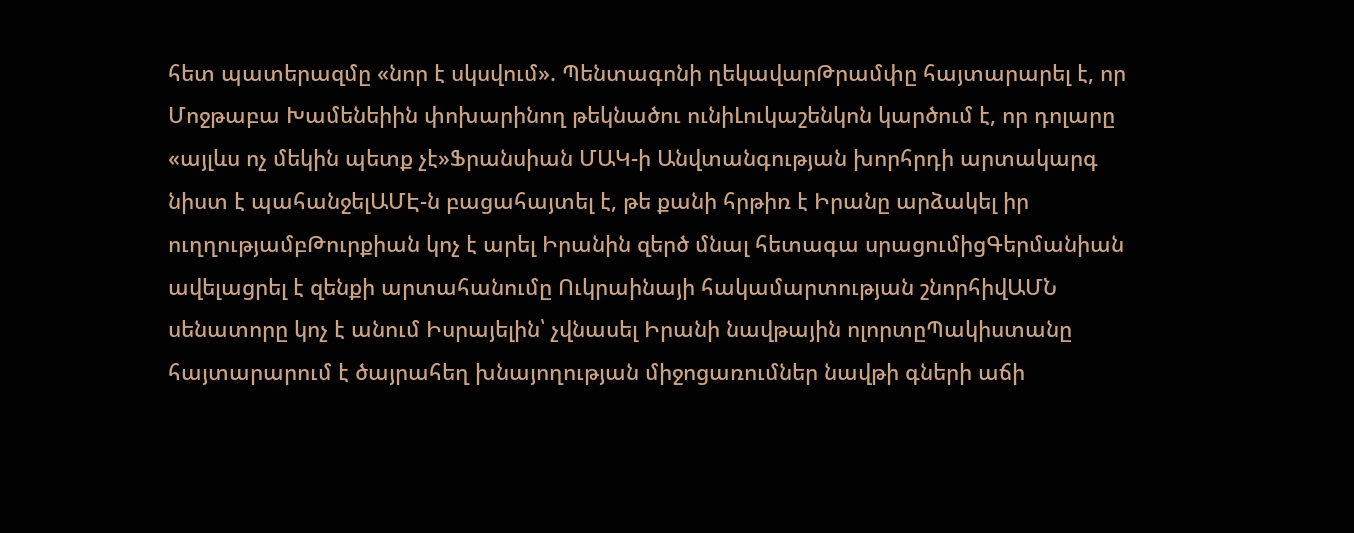հետ պատերազմը «նոր է սկսվում». Պենտագոնի ղեկավարԹրամփը հայտարարել է, որ Մոջթաբա Խամենեիին փոխարինող թեկնածու ունիԼուկաշենկոն կարծում է, որ դոլարը «այլևս ոչ մեկին պետք չէ»Ֆրանսիան ՄԱԿ-ի Անվտանգության խորհրդի արտակարգ նիստ է պահանջելԱՄԷ-ն բացահայտել է, թե քանի հրթիռ է Իրանը արձակել իր ուղղությամբԹուրքիան կոչ է արել Իրանին զերծ մնալ հետագա սրացումիցԳերմանիան ավելացրել է զենքի արտահանումը Ուկրաինայի հակամարտության շնորհիվԱՄՆ սենատորը կոչ է անում Իսրայելին՝ չվնասել Իրանի նավթային ոլորտըՊակիստանը հայտարարում է ծայրահեղ խնայողության միջոցառումներ նավթի գների աճի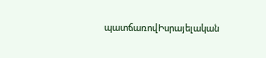պատճառովԻսրայելական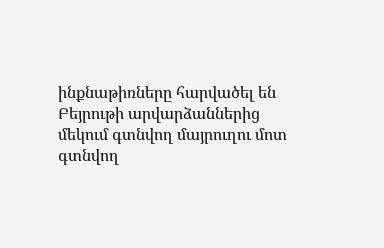ինքնաթիռները հարվածել են Բեյրութի արվարձաններից մեկում գտնվող մայրուղու մոտ գտնվող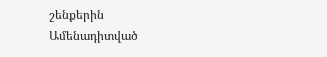շենքերին
Ամենադիտված